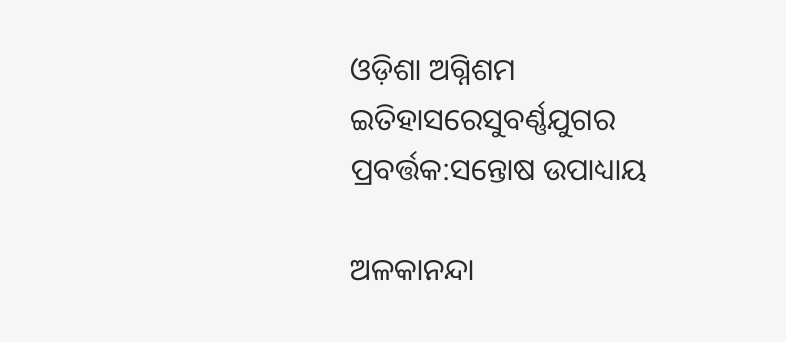ଓଡ଼ିଶା ଅଗ୍ନିଶମ ଇତିହାସରେସୁବର୍ଣ୍ଣଯୁଗର ପ୍ରବର୍ତ୍ତକ:ସନ୍ତୋଷ ଉପାଧ୍ୟାୟ

ଅଳକାନନ୍ଦା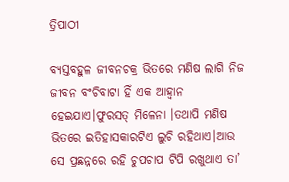ତ୍ରିପାଠୀ

ବ୍ୟସ୍ତବହୁଳ ଜୀବନଚକ୍ର ଭିତରେ ମଣିଷ ଲାଗି ନିଜ ଜୀବନ ବଂଚିବାଟା ହିଁ ଏକ ଆହ୍ୱାନ ହେଇଯାଏ।ଫୁରସତ୍ ମିଳେନା ।ତଥାପି ମଣିଷ ଭିତରେ ଇତିହାସକାରଟିଏ ଲୁଚି ରହିଥାଏ।ଆଉ ସେ ପ୍ରଛନ୍ନରେ ରହି ଚୁପଚାପ ଟିପି ରଖୁଥାଏ ତା’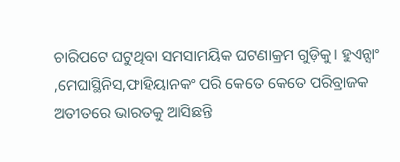ଚାରିପଟେ ଘଟୁଥିବା ସମସାମୟିକ ଘଟଣାକ୍ରମ ଗୁଡ଼ିକୁ। ହୁଏନ୍ସାଂ ,ମେଘାସ୍ଥିନିସ,ଫାହିୟାନକଂ ପରି କେତେ କେତେ ପରିବ୍ରାଜକ ଅତୀତରେ ଭାରତକୁ ଆସିଛନ୍ତି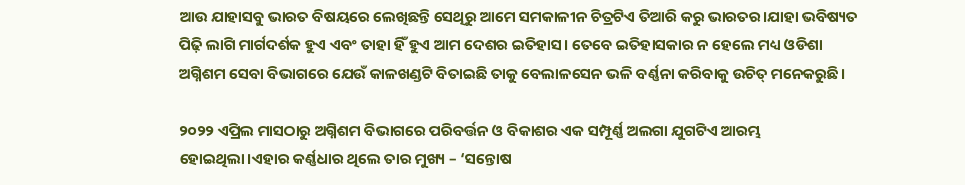ଆଉ ଯାହାସବୁ ଭାରତ ବିଷୟରେ ଲେଖିଛନ୍ତି ସେଥିରୁ ଆମେ ସମକାଳୀନ ଚିତ୍ରଟିଏ ତିଆରି କରୁ ଭାରତର।ଯାହା ଭବିଷ୍ୟତ ପିଢ଼ି ଲାଗି ମାର୍ଗଦର୍ଶକ ହୁଏ ଏବଂ ତାହା ହିଁ ହୁଏ ଆମ ଦେଶର ଇତିହାସ। ତେବେ ଇତିହାସକାର ନ ହେଲେ ମଧ୍ୟ ଓଡିଶା ଅଗ୍ନିଶମ ସେବା ବିଭାଗରେ ଯେଉଁ କାଳଖଣ୍ଡଟି ବିତାଇଛି ତାକୁ ବେଲାଳସେନ ଭଳି ବର୍ଣ୍ଣନା କରିବାକୁ ଉଚିତ୍ ମନେକରୁଛି।

୨୦୨୨ ଏପ୍ରିଲ ମାସଠାରୁ ଅଗ୍ନିଶମ ବିଭାଗରେ ପରିବର୍ତ୍ତନ ଓ ବିକାଶର ଏକ ସମ୍ପୂର୍ଣ୍ଣ ଅଲଗା ଯୁଗଟିଏ ଆରମ୍ଭ ହୋଇଥିଲା।ଏହାର କର୍ଣ୍ଣଧାର ଥିଲେ ତାର ମୁଖ୍ୟ – ‘ସନ୍ତୋଷ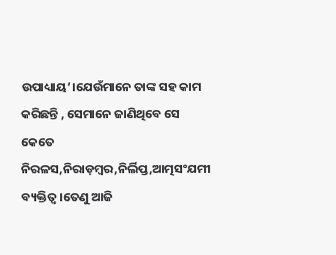ଉପାଧ୍ୟାୟ’।ଯେଉଁମାନେ ତାଙ୍କ ସହ କାମ କରିଛନ୍ତି , ସେମାନେ ଜାଣିଥିବେ ସେ କେତେ ନିରଳସ,ନିରାଡ଼ମ୍ବର,ନିର୍ଲିପ୍ତ,ଆତ୍ମସଂଯମୀ ବ୍ୟକ୍ତିତ୍ୱ।ତେଣୁ ଆଜି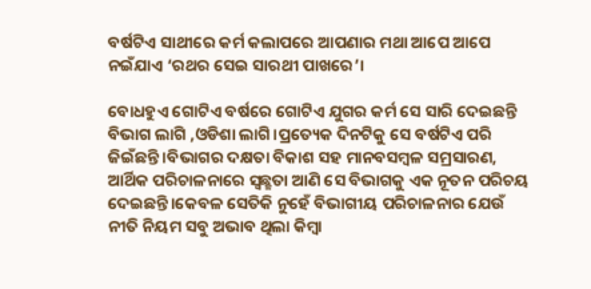ବର୍ଷଟିଏ ସାଥୀରେ କର୍ମ କଲାପରେ ଆପଣାର ମଥା ଆପେ ଆପେ ନଇଁଯାଏ ‘ରଥର ସେଇ ସାରଥୀ ପାଖରେ’।

ବୋଧହୁଏ ଗୋଟିଏ ବର୍ଷରେ ଗୋଟିଏ ଯୁଗର କର୍ମ ସେ ସାରି ଦେଇଛନ୍ତି ବିଭାଗ ଲାଗି ,ଓଡିଶା ଲାଗି।ପ୍ରତ୍ୟେକ ଦିନଟିକୁ ସେ ବର୍ଷଟିଏ ପରି ଜିଇଁଛନ୍ତି।ବିଭାଗର ଦକ୍ଷତା ବିକାଶ ସହ ମାନବସମ୍ବଳ ସମ୍ରସାରଣ, ଆର୍ଥିକ ପରିଚାଳନାରେ ସ୍ୱଛ୍ଛତା ଆଣି ସେ ବିଭାଗକୁ ଏକ ନୂତନ ପରିଚୟ ଦେଇଛନ୍ତି।କେବଳ ସେତିକି ନୁହେଁ ବିଭାଗୀୟ ପରିଚାଳନାର ଯେଉଁ ନୀତି ନିୟମ ସବୁ ଅଭାବ ଥିଲା କିମ୍ବା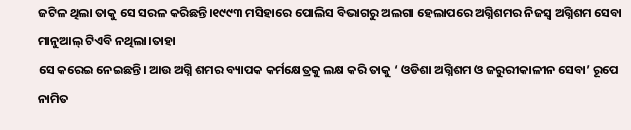ଜଟିଳ ଥିଲା ତାକୁ ସେ ସରଳ କରିଛନ୍ତି।୧୯୯୩ ମସିହାରେ ପୋଲିସ ବିଭାଗରୁ ଅଲଗା ହେଲାପରେ ଅଗ୍ନିଶମର ନିଜସ୍ୱ ଅଗ୍ନିଶମ ସେବା ମାନୁଆଲ୍ ଟିଏବି ନଥିଲା।ତାହା
ସେ କରେଇ ନେଇଛନ୍ତି। ଆଉ ଅଗ୍ନି ଶମର ବ୍ୟାପକ କର୍ମକ୍ଷେତ୍ରକୁ ଲକ୍ଷ କରି ତାକୁ ‘ ଓଡିଶା ଅଗ୍ନିଶମ ଓ ଜରୁରୀକାଳୀନ ସେବା’ ରୂପେ ନାମିତ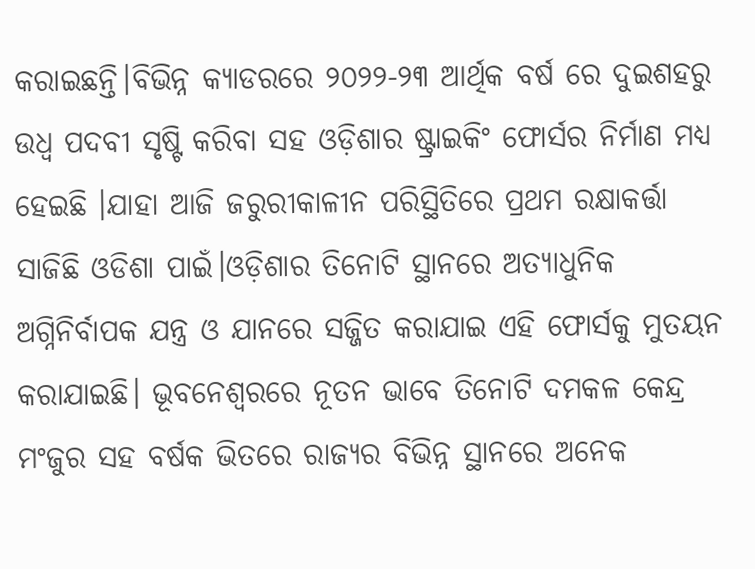କରାଇଛନ୍ତି।ବିଭିନ୍ନ କ୍ୟାଡରରେ ୨୦୨୨-୨୩ ଆର୍ଥିକ ବର୍ଷ ରେ ଦୁଇଶହରୁ ଉଧ୍ୱ ପଦବୀ ସୃଷ୍ଟି କରିବା ସହ ଓଡ଼ିଶାର ଷ୍ଟ୍ରାଇକିଂ ଫୋର୍ସର ନିର୍ମାଣ ମଧ୍ୟ ହେଇଛି ।ଯାହା ଆଜି ଜରୁରୀକାଳୀନ ପରିସ୍ଥିତିରେ ପ୍ରଥମ ରକ୍ଷାକର୍ତ୍ତା ସାଜିଛି ଓଡିଶା ପାଇଁ।ଓଡ଼ିଶାର ତିନୋଟି ସ୍ଥାନରେ ଅତ୍ୟାଧୁନିକ ଅଗ୍ନିନିର୍ବାପକ ଯନ୍ତ୍ର ଓ ଯାନରେ ସଜ୍ଜିତ କରାଯାଇ ଏହି ଫୋର୍ସକୁ ମୁତୟନ କରାଯାଇଛି। ଭୂବନେଶ୍ୱରରେ ନୂତନ ଭାବେ ତିନୋଟି ଦମକଳ କେନ୍ଦ୍ର ମଂଜୁର ସହ ବର୍ଷକ ଭିତରେ ରାଜ୍ୟର ବିଭିନ୍ନ ସ୍ଥାନରେ ଅନେକ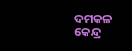ଦମକଳ କେନ୍ଦ୍ର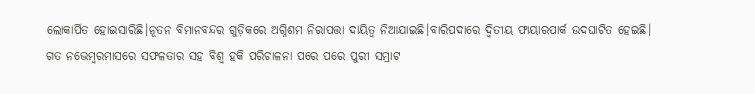ଲୋକାର୍ପିତ ହୋଇସାରିଛି।ନୂତନ ବିମାନବନ୍ଦର ଗୁଡ଼ିକରେ ଅଗ୍ନିଶମ ନିରାପତ୍ତା ଦାୟିତ୍ଵ ନିଆଯାଇଛି।ବାରିପଦାରେ ଦ୍ବିତୀୟ ଫାୟାରପାର୍କ ଉଦଘାଟିତ ହେଇଛି।
ଗତ ନଭେମ୍ବରମାସରେ ସଫଳତାର ସହ ବିଶ୍ବ ହକି ପରିଚାଳନା ପରେ ପରେ ପୁରୀ ସମ୍ରାଟ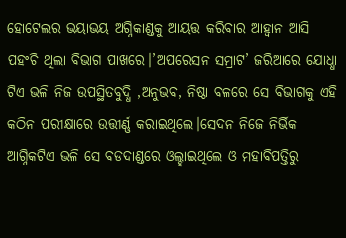ହୋଟେଲର ଭୟାଭୟ ଅଗ୍ନିକାଣ୍ଡକୁ ଆୟତ୍ତ କରିବାର ଆହ୍ୱାନ ଆସି ପହଂଚି ଥିଲା ବିଭାଗ ପାଖରେ।’ଅପରେସନ ସମ୍ରାଟ’ ଜରିଆରେ ଯୋଧ୍ଧା ଟିଏ ଭଳି ନିଜ ଉପସ୍ଥିତବୁଦ୍ଧି ,ଅନୁଭବ, ନିଷ୍ଠା ବଳରେ ସେ ବିଭାଗକୁ ଏହି କଠିନ ପରୀକ୍ଷାରେ ଉତ୍ତୀର୍ଣ୍ଣ କରାଇଥିଲେ।ସେଦନ ନିଜେ ନିର୍ଭିକ ଆଗ୍ନିକଟିଏ ଭଳି ସେ ବଡଦାଣ୍ଡରେ ଓଲ୍ହାଇଥିଲେ ଓ ମହାବିପତ୍ତିରୁ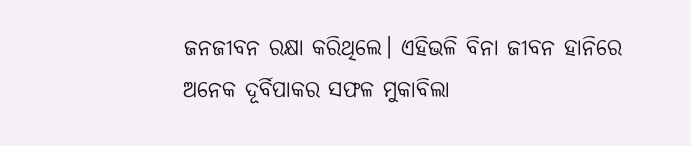ଜନଜୀବନ ରକ୍ଷା କରିଥିଲେ। ଏହିଭଳି ବିନା ଜୀବନ ହାନିରେ ଅନେକ ଦୂର୍ବିପାକର ସଫଳ ମୁକାବିଲା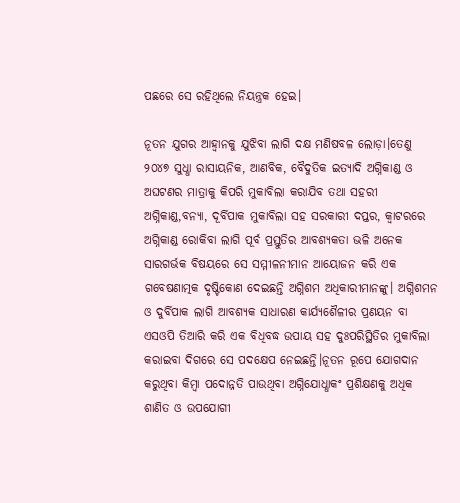ପଛରେ ସେ ରହିଥିଲେ ନିୟନ୍ତ୍ରକ ହେଇ।

ନୂତନ ଯୁଗର ଆହ୍ବାନକୁ ଯୁଝିବା ଲାଗି ଦକ୍ଷ ମଣିଷବଳ ଲୋଡ଼ା।ତେଣୁ ୨୦୪୭ ସୁଧ୍ଧା ରାସାୟନିକ, ଆଣବିକ, ବୈଦୁତିକ ଇତ୍ୟାଦି ଅଗ୍ନିକାଣ୍ଡ ଓ ଅଘଟଣର ମାତ୍ରାକୁ କିପରି ମୁକାବିଲା କରାଯିବ ତଥା ସହରୀ ଅଗ୍ନିକାଣ୍ଡ,ବନ୍ୟା, ଦୂର୍ବିପାକ ମୁକାବିଲା ସହ ସରକାରୀ ଦପ୍ତର, କ୍ୱାଟରରେ ଅଗ୍ନିକାଣ୍ଡ ରୋକିବା ଲାଗି ପୂର୍ବ ପ୍ରସ୍ତୁତିର ଆବଶ୍ୟକତା ଭଳି ଅନେକ ସାରଗର୍ଭକ ବିଷୟରେ ସେ ସମ୍ମୀଳନୀମାନ ଆୟୋଜନ କରି ଏକ ଗବେଷଣାତ୍ମକ ଦୃଷ୍ଟିକୋଣ ଦେଇଛନ୍ତି ଅଗ୍ନିଶମ ଅଧିକାରୀମାନଙ୍କୁ। ଅଗ୍ନିଶମନ ଓ ଦୁର୍ବିପାକ ଲାଗି ଆବଶ୍ୟକ ସାଧାରଣ କାର୍ଯ୍ୟଶୈଳୀର ପ୍ରଣୟନ ବା ଏସଓପି ତିଆରି କରି ଏକ ବିଧିବଦ୍ଧ ଉପାୟ ସହ ଦୁଃପରିସ୍ଥିତିର ମୁକାବିଲା କରାଇବା ଦିଗରେ ସେ ପଦକ୍ଷେପ ନେଇଛନ୍ତି।ନୂତନ ରୂପେ ଯୋଗଦାନ କରୁଥିବା କିମ୍ବା ପଦୋନ୍ନତି ପାଉଥିବା ଅଗ୍ନିଯୋଧ୍ଧାକଂ ପ୍ରଶିକ୍ଷଣକୁ ଅଧିକ ଶାଣିତ ଓ ଉପଯୋଗୀ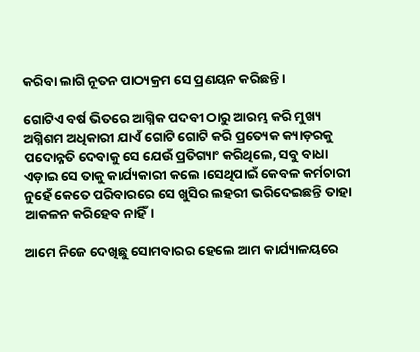କରିବା ଲାଗି ନୂତନ ପାଠ୍ୟକ୍ରମ ସେ ପ୍ରଣୟନ କରିଛନ୍ତି।

ଗୋଟିଏ ବର୍ଷ ଭିତରେ ଆଗ୍ନିକ ପଦବୀ ଠାରୁ ଆରମ୍ଭ କରି ମୁଖ୍ୟ ଅଗ୍ନିଶମ ଅଧିକାରୀ ଯାଏଁ ଗୋଟି ଗୋଟି କରି ପ୍ରତ୍ୟେକ କ୍ୟାଡ଼ରକୁ ପଦୋନ୍ନତି ଦେବାକୁ ସେ ଯେଉଁ ପ୍ରତିଗ୍ୟାଂ କରିଥିଲେ, ସବୁ ବାଧା ଏଡ଼ାଇ ସେ ତାକୁ କାର୍ଯ୍ୟକାରୀ କଲେ ।ସେଥିପାଇଁ କେବଳ କର୍ମଚାରୀ ନୁହେଁ କେତେ ପରିବାରରେ ସେ ଖୁସିର ଲହରୀ ଭରିଦେଇଛନ୍ତି ତାହା ଆକଳନ କରିହେବ ନାହିଁ।

ଆମେ ନିଜେ ଦେଖିଛୁ ସୋମବାରର ହେଲେ ଆମ କାର୍ଯ୍ୟାଳୟରେ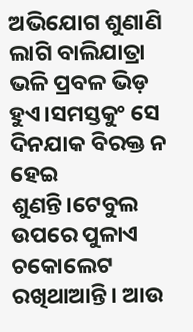ଅଭିଯୋଗ ଶୁଣାଣି ଲାଗି ବାଲିଯାତ୍ରା ଭଳି ପ୍ରବଳ ଭିଡ଼ ହୁଏ।ସମସ୍ତକୁଂ ସେ ଦିନଯାକ ବିରକ୍ତ ନ ହେଇ ଶୁଣନ୍ତି।ଟେବୁଲ ଉପରେ ପୁଳାଏ ଚକୋଲେଟ ରଖିଥାଆନ୍ତି। ଆଉ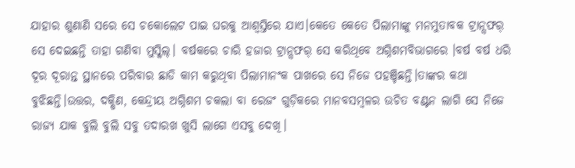ଯାହାର ଶୁଣାଣି ସରେ ସେ ଚକୋଲେଟ ପାଇ ଘରକୁ ଆଶ୍ୱସ୍ତିରେ ଯାଏ।କେତେ କେତେ ପିଲାମାଙ୍କୁ ମନମୁତାବକ ଟ୍ରାନ୍ସଫର୍ ସେ ଦେଇଛନ୍ତି ତାହା ଗଣିବା ମୁସ୍କିଲ୍। ବର୍ଷକରେ ଚାରି ହଜାର ଟ୍ରାନ୍ସଫର୍ ସେ କରିଥିବେ ଅଗ୍ନିଶମବିଭାଗରେ ।ବର୍ଷ ବର୍ଷ ଧରି ଦୂର ଦୂରାନ୍ତ ସ୍ଥାନରେ ପରିବାର ଛାଡି କାମ କରୁଥିବା ପିଲାମାନଂକ ପାଖରେ ସେ ନିଜେ ପହଞ୍ଚିଛନ୍ତି।ତାଙ୍କର କଥା ବୁଝିଛନ୍ତି।ଉତ୍ତର, ଦକ୍ଷିଣ, କେନ୍ଦ୍ରୀୟ ଅଗ୍ନିଶମ ଚକଲା ବା ରେଜଂ ଗୁଡ଼ିକରେ ମାନବସମ୍ବଳର ଉଚିତ ବଣ୍ଟନ ଲାଗି ସେ ନିଜେ ରାଜ୍ୟ ଯାକ ବୁଲି ବୁଲି ସବୁ ତଦାରଖ ଖୁସି ଲାଗେ ଏସବୁ ଦେଖି।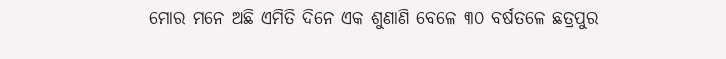ମୋର ମନେ ଅଛି ଏମିତି ଦିନେ ଏକ ଶୁଣାଣି ବେଳେ ୩୦ ବର୍ଷତଳେ ଛତ୍ରପୁର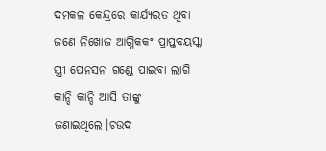ଦମକଳ କେନ୍ଦ୍ରରେ କାର୍ଯ୍ୟରତ ଥିବା ଜଣେ ନିଖୋଜ ଆଗ୍ନିକକଂ ପ୍ରାପ୍ତବୟସ୍କା ସ୍ତ୍ରୀ ପେନସନ ଗଣ୍ଡେ ପାଇବା ଲାଗି କାନ୍ଦି କାନ୍ଦି ଆସି ତାଙ୍କୁ ଜଣାଇଥିଲେ।ଚଉଦ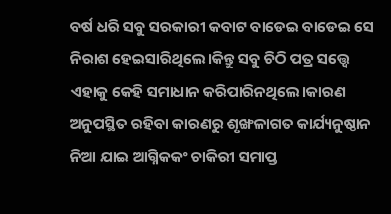ବର୍ଷ ଧରି ସବୁ ସରକାରୀ କବାଟ ବାଡେଇ ବାଡେଇ ସେ ନିରାଶ ହେଇସାରିଥିଲେ।କିନ୍ତୁ ସବୁ ଚିଠି ପତ୍ର ସତ୍ତ୍ୱେ ଏହାକୁ କେହି ସମାଧାନ କରିପାରିନଥିଲେ।କାରଣ ଅନୁପସ୍ଥିତ ରହିବା କାରଣରୁ ଶୃଙ୍ଖଳାଗତ କାର୍ଯ୍ୟନୁଷ୍ଠାନ ନିଆ ଯାଇ ଆଗ୍ନିକକଂ ଚାକିରୀ ସମାପ୍ତ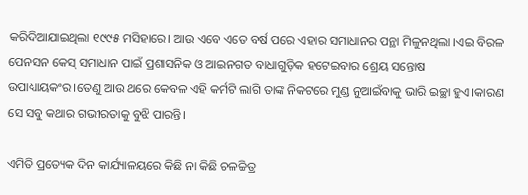କରିଦିଆଯାଇଥିଲା ୧୯୯୫ ମସିହାରେ। ଆଉ ଏବେ ଏତେ ବର୍ଷ ପରେ ଏହାର ସମାଧାନର ପନ୍ଥା ମିଳୁନଥିଲା ।ଏଇ ବିରଳ ପେନସନ କେସ୍ ସମାଧାନ ପାଇଁ ପ୍ରଶାସନିକ ଓ ଆଇନଗତ ବାଧାଗୁଡ଼ିକ ହଟେଇବାର ଶ୍ରେୟ ସନ୍ତୋଷ ଉପାଧ୍ୟାୟକଂର।ତେଣୁ ଆଉ ଥରେ କେବଳ ଏହି କର୍ମଟି ଲାଗି ତାଙ୍କ ନିକଟରେ ମୁଣ୍ଡ ନୁଆଇଁବାକୁ ଭାରି ଇଚ୍ଛା ହୁଏ।କାରଣ ସେ ସବୁ କଥାର ଗଭୀରତାକୁ ବୁଝି ପାରନ୍ତି।

ଏମିତି ପ୍ରତ୍ୟେକ ଦିନ କାର୍ଯ୍ୟାଳୟରେ କିଛି ନା କିଛି ଚଳଚ୍ଚିତ୍ର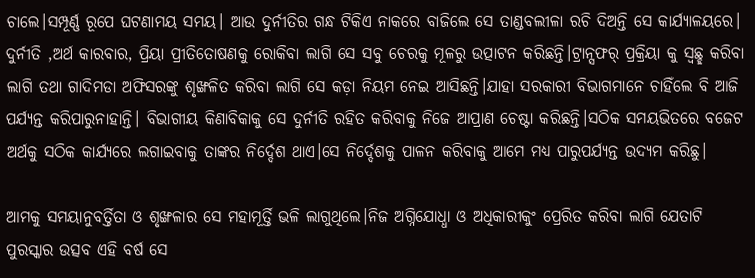ଚାଲେ।ସମ୍ପୂର୍ଣ୍ଣ ରୂପେ ଘଟଣାମୟ ସମୟ। ଆଉ ଦୁର୍ନୀତିର ଗନ୍ଧ ଟିକିଏ ନାକରେ ବାଜିଲେ ସେ ତାଣ୍ଡବଲୀଳା ରଚି ଦିଅନ୍ତି ସେ କାର୍ଯ୍ୟାଳୟରେ। ଦୁର୍ନୀତି ,ଅର୍ଥ କାରବାର, ପ୍ରିୟା ପ୍ରୀତିତୋଷଣକୁ ରୋକିବା ଲାଗି ସେ ସବୁ ଚେରକୁ ମୂଳରୁ ଉତ୍ପାଟନ କରିଛନ୍ତି।ଟ୍ରାନ୍ସଫର୍ ପ୍ରକ୍ରିୟା କୁ ସ୍ୱଛ୍ଛ କରିବା ଲାଗି ତଥା ଗାଦିମଡା ଅଫିସରଙ୍କୁ ଶୃଙ୍ଖଳିତ କରିବା ଲାଗି ସେ କଡ଼ା ନିୟମ ନେଇ ଆସିଛନ୍ତି।ଯାହା ସରକାରୀ ବିଭାଗମାନେ ଚାହିଁଲେ ବି ଆଜି ପର୍ଯ୍ୟନ୍ତ କରିପାରୁନାହାନ୍ତି। ବିଭାଗୀୟ କିଣାବିକାକୁ ସେ ଦୁର୍ନୀତି ରହିତ କରିବାକୁ ନିଜେ ଆପ୍ରାଣ ଚେଷ୍ଟା କରିଛନ୍ତି।ସଠିକ ସମୟଭିତରେ ବଜେଟ ଅର୍ଥକୁ ସଠିକ କାର୍ଯ୍ୟରେ ଲଗାଇବାକୁ ତାଙ୍କର ନିର୍ଦ୍ଦେଶ ଥାଏ।ସେ ନିର୍ଦ୍ଦେଶକୁ ପାଳନ କରିବାକୁ ଆମେ ମଧ୍ୟ ପାରୁପର୍ଯ୍ୟନ୍ତ ଉଦ୍ୟମ କରିଛୁ।

ଆମକୁ ସମୟାନୁବର୍ତ୍ତିତା ଓ ଶୃଙ୍ଖଳାର ସେ ମହାମୂର୍ତ୍ତି ଭଳି ଲାଗୁଥିଲେ।ନିଜ ଅଗ୍ନିଯୋଧ୍ଧା ଓ ଅଧିକାରୀକୁଂ ପ୍ରେରିତ କରିବା ଲାଗି ଯେତାଟି ପୁରସ୍କାର ଉତ୍ସବ ଏହି ବର୍ଷ ସେ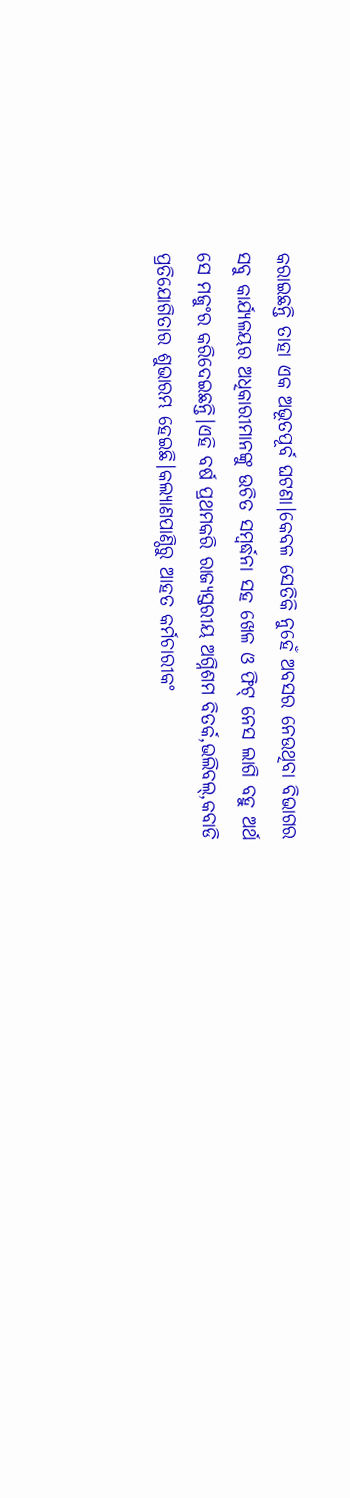କରାଇଛନ୍ତି ତାହା ଏକ ଅଭୂତପୂର୍ବ ଘଟଣା।କେବଳ ସେତିକି ନୁହେଁ ଅବସର ନେଉଥିବା ବିଭାଗର ସବୁ କାର୍ଯ୍ୟଳୟର ଅଧିକାରୀମାନଙ୍କୁ ଉଚିତ ସମ୍ବର୍ଦ୍ଧନା ସହ ଖେଳ ଓ ଫିଟ୍ ନେସ ଲାଗି ବହୁ ଅର୍ଥ ସେ ମଜୁଂର କରିଦେଇଛନ୍ତି।ଏହି ବର୍ଷ ପ୍ରଥମକରି ରାଜ୍ୟସ୍ତରୀୟ ଅଗ୍ନିଶମ ବିତର୍କ,ଭଲିବଲ୍,କବାଡି ପ୍ରତିଯୋଗିତାର ଶୁଭାରମ୍ଭ ହେଇଛି।କଲ୍ୟାଣପାଣ୍ଠିରୁ ଆହତ କର୍ମଚାରୀକଂ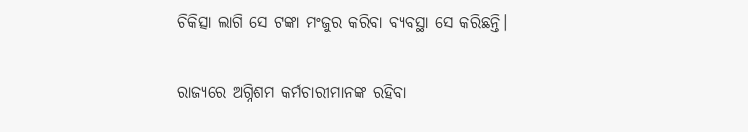ଚିକିତ୍ସା ଲାଗି ସେ ଟଙ୍କା ମଂଜୁର କରିବା ବ୍ୟବସ୍ଥା ସେ କରିଛନ୍ତି।

ରାଜ୍ୟରେ ଅଗ୍ନିଶମ କର୍ମଚାରୀମାନଙ୍କ ରହିବା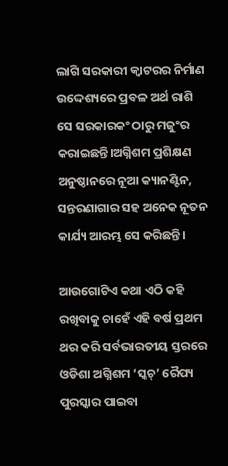ଲାଗି ସରକାରୀ କ୍ୱାଟରର ନିର୍ମାଣ ଉଦ୍ଦେଶ୍ୟରେ ପ୍ରବଳ ଅର୍ଥ ରାଶି ସେ ସରକାରକଂ ଠାରୁ ମଜୁଂର କରାଇଛନ୍ତି।ଅଗ୍ନିଶମ ପ୍ରଶିକ୍ଷଣ ଅନୁଷ୍ଠାନରେ ନୂଆ କ୍ୟାନଣ୍ଟିନ, ସନ୍ତରଣାଗାର ସହ ଅନେକ ନୂତନ କାର୍ଯ୍ୟ ଆରମ୍ଭ ସେ କରିଛନ୍ତି।

ଆଉଗୋଟିଏ କଥା ଏଠି କହି ରଖିବାକୁ ଚାହେଁ ଏହି ବର୍ଷ ପ୍ରଥମ ଥର କରି ସର୍ବଭାରତୀୟ ସ୍ତରରେ ଓଡିଶା ଅଗ୍ନିଶମ ‘ସ୍କଚ୍’ ରୈପ୍ୟ ପୁରସ୍କାର ପାଇବା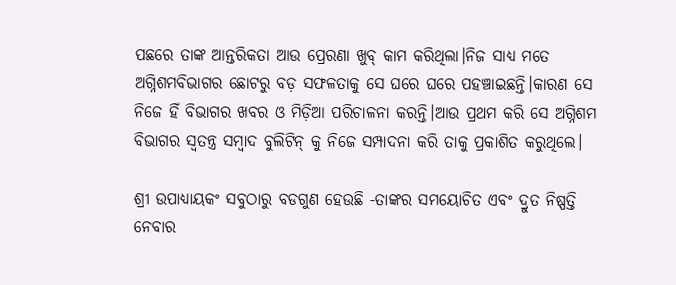ପଛରେ ତାଙ୍କ ଆନ୍ତରିକତା ଆଉ ପ୍ରେରଣା ଖୁବ୍ କାମ କରିଥିଲା।ନିଜ ସାଧ୍ୟ ମତେ ଅଗ୍ନିଶମବିଭାଗର ଛୋଟରୁ ବଡ଼ ସଫଳତାକୁ ସେ ଘରେ ଘରେ ପହଞ୍ଚାଇଛନ୍ତି।କାରଣ ସେ ନିଜେ ହିଁ ବିଭାଗର ଖବର ଓ ମିଡ଼ିଆ ପରିଚାଳନା କରନ୍ତି।ଆଉ ପ୍ରଥମ କରି ସେ ଅଗ୍ନିଶମ ବିଭାଗର ସ୍ୱତନ୍ତ୍ର ସମ୍ବାଦ ବୁଲିଟିନ୍ କୁ ନିଜେ ସମ୍ପାଦନା କରି ତାକୁ ପ୍ରକାଶିତ କରୁଥିଲେ।

ଶ୍ରୀ ଉପାଧ୍ୟାୟକଂ ସବୁଠାରୁ ବଡଗୁଣ ହେଉଛି -ତାଙ୍କର ସମୟୋଚିତ ଏବଂ ଦ୍ରୁତ ନିଷ୍ପତ୍ତି ନେବାର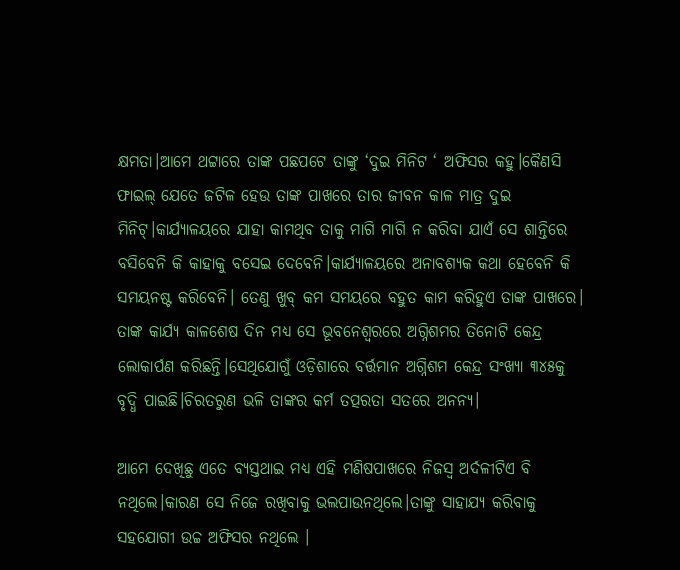କ୍ଷମତା।ଆମେ ଥଟ୍ଟାରେ ତାଙ୍କ ପଛପଟେ ତାଙ୍କୁ ‘ଦୁଇ ମିନିଟ ‘ ଅଫିସର କହୁ।କୈଣସି ଫାଇଲ୍ ଯେତେ ଜଟିଳ ହେଉ ତାଙ୍କ ପାଖରେ ତାର ଜୀବନ କାଳ ମାତ୍ର ଦୁଇ ମିନିଟ୍।କାର୍ଯ୍ୟାଳୟରେ ଯାହା କାମଥିବ ତାକୁ ମାଗି ମାଗି ନ କରିବା ଯାଏଁ ସେ ଶାନ୍ତିରେ ବସିବେନି କି କାହାକୁ ବସେଇ ଦେବେନି।କାର୍ଯ୍ୟାଳୟରେ ଅନାବଶ୍ୟକ କଥା ହେବେନି କି ସମୟନଷ୍ଟ କରିବେନି। ତେଣୁ ଖୁବ୍ କମ ସମୟରେ ବହୁତ କାମ କରିହୁଏ ତାଙ୍କ ପାଖରେ। ତାଙ୍କ କାର୍ଯ୍ୟ କାଳଶେଷ ଦିନ ମଧ୍ୟ ସେ ଭୂବନେଶ୍ୱରରେ ଅଗ୍ନିଶମର ତିନୋଟି କେନ୍ଦ୍ର ଲୋକାର୍ପଣ କରିଛନ୍ତି।ସେଥିଯୋଗୁଁ ଓଡ଼ିଶାରେ ବର୍ତ୍ତମାନ ଅଗ୍ନିଶମ କେନ୍ଦ୍ର ସଂଖ୍ୟା ୩୪୫କୁ ବୃଦ୍ଧି ପାଇଛି।ଚିରତରୁଣ ଭଳି ତାଙ୍କର କର୍ମ ତତ୍ପରତା ସତରେ ଅନନ୍ୟ।

ଆମେ ଦେଖିଛୁ ଏତେ ବ୍ୟସ୍ତଥାଇ ମଧ୍ୟ ଏହି ମଣିଷପାଖରେ ନିଜସ୍ଵ ଅର୍ଦଳୀଟିଏ ବି ନଥିଲେ।କାରଣ ସେ ନିଜେ ରଖିବାକୁ ଭଲପାଉନଥିଲେ।ତାଙ୍କୁ ସାହାଯ୍ୟ କରିବାକୁ ସହଯୋଗୀ ଉଚ୍ଚ ଅଫିସର ନଥିଲେ ।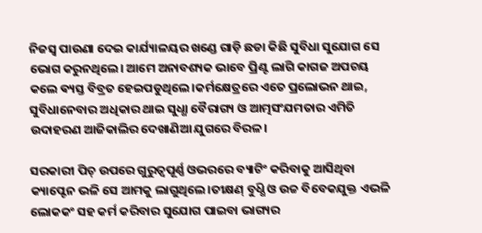ନିଜସ୍ୱ ପାଉଣା ଦେଇ କାର୍ଯ୍ୟାଳୟର ଖଣ୍ଡେ ଗାଡ଼ି ଛଡା କିଛି ସୁବିଧା ସୁଯୋଗ ସେ ଭୋଗ କରୁନଥିଲେ। ଆମେ ଅନାବଶ୍ୟକ ଭାବେ ପ୍ରିଣ୍ଟ ଲାଗି କାଗଜ ଅପଚୟ କଲେ ଵ୍ୟସ୍ତ ବିବ୍ରତ ହେଇପଡୁଥିଲେ।କର୍ମକ୍ଷେତ୍ରରେ ଏତେ ପ୍ରଲୋଭନ ଥାଇ, ସୁବିଧାନେବାର ଅଧିକାର ଥାଇ ସୁଧ୍ଧା ବୈରାଗ୍ୟ ଓ ଆତ୍ମସଂଯମତାର ଏମିତି ଉଦାହରଣ ଆଜିକାଲିର ଦେଖାଣିଆ ଯୁଗରେ ବିରଳ।

ସରକାରୀ ପିଚ୍ ଉପରେ ଗୁରୁତ୍ୱପୂର୍ଣ୍ଣ ଓଭରରେ ବ୍ୟାଟିଂ କରିବାକୁ ଆସିଥିବା କ୍ୟାପ୍ଟେନ ଭଳି ସେ ଆମକୁ ଲାଗୁଥିଲେ।ତୀକ୍ଷଣ୍ ବୁଧ୍ଧି ଓ ଉଚ୍ଚ ବିବେକଯୁକ୍ତ ଏଭଳି ଲୋକକଂ ସହ କର୍ମ କରିବାର ସୁଯୋଗ ପାଇବା ଭାଗ୍ୟର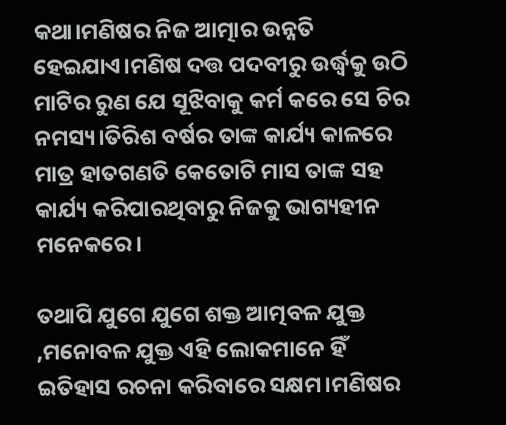କଥା।ମଣିଷର ନିଜ ଆତ୍ମାର ଉନ୍ନତି ହେଇଯାଏ।ମଣିଷ ଦତ୍ତ ପଦବୀରୁ ଉର୍ଦ୍ଧ୍ବକୁ ଉଠି ମାଟିର ରୁଣ ଯେ ସୂଝିବାକୁ କର୍ମ କରେ ସେ ଚିର ନମସ୍ୟ।ତିରିଶ ବର୍ଷର ତାଙ୍କ କାର୍ଯ୍ୟ କାଳରେ ମାତ୍ର ହାତଗଣତି କେତୋଟି ମାସ ତାଙ୍କ ସହ କାର୍ଯ୍ୟ କରିପାରଥିବାରୁ ନିଜକୁ ଭାଗ୍ୟହୀନ ମନେକରେ।

ତଥାପି ଯୁଗେ ଯୁଗେ ଶକ୍ତ ଆତ୍ମବଳ ଯୁକ୍ତ ,ମନୋବଳ ଯୁକ୍ତ ଏହି ଲୋକମାନେ ହିଁ ଇତିହାସ ରଚନା କରିବାରେ ସକ୍ଷମ।ମଣିଷର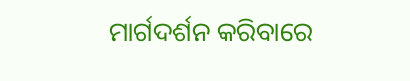ମାର୍ଗଦର୍ଶନ କରିବାରେ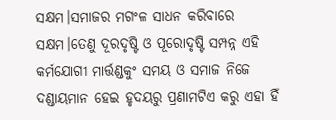ସକ୍ଷମ।ସମାଜର ମଗଂଳ ସାଧନ କରିବାରେ ସକ୍ଷମ।ତେଣୁ ଦୂରଦୃଷ୍ଟି ଓ ପୂରୋଦୃଷ୍ଟି ସମ୍ପନ୍ନ ଏହି କର୍ମଯୋଗୀ ମାର୍ତ୍ତଣ୍ଡକୁଂ ସମୟ ଓ ସମାଜ ନିଜେ ଦଣ୍ଡାୟମାନ ହେଇ ହୃଦୟରୁ ପ୍ରଣାମଟିଏ କରୁ ଏହା ହିଁ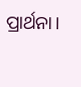ପ୍ରାର୍ଥନା।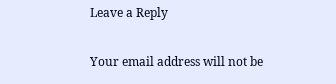Leave a Reply

Your email address will not be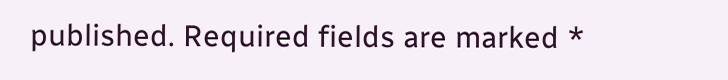published. Required fields are marked *